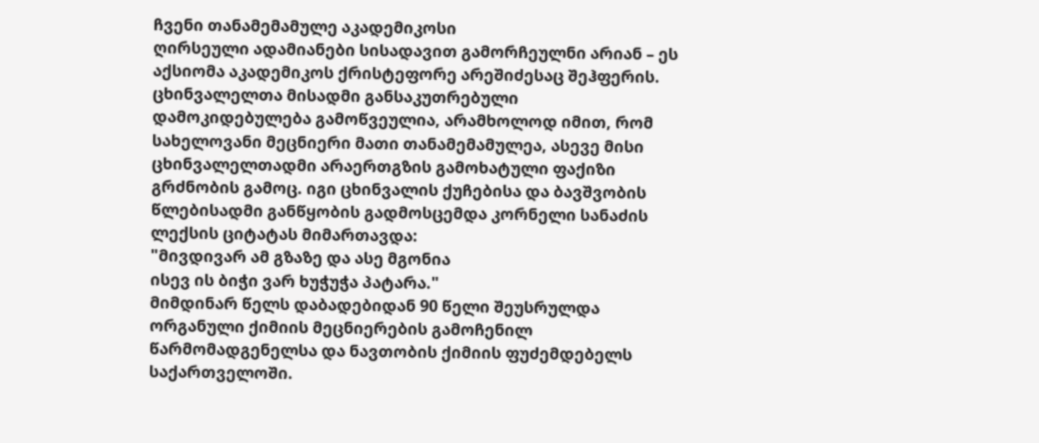ჩვენი თანამემამულე აკადემიკოსი
ღირსეული ადამიანები სისადავით გამორჩეულნი არიან – ეს აქსიომა აკადემიკოს ქრისტეფორე არეშიძესაც შეჰფერის. ცხინვალელთა მისადმი განსაკუთრებული დამოკიდებულება გამოწვეულია, არამხოლოდ იმით, რომ სახელოვანი მეცნიერი მათი თანამემამულეა, ასევე მისი ცხინვალელთადმი არაერთგზის გამოხატული ფაქიზი გრძნობის გამოც. იგი ცხინვალის ქუჩებისა და ბავშვობის წლებისადმი განწყობის გადმოსცემდა კორნელი სანაძის ლექსის ციტატას მიმართავდა:
"მივდივარ ამ გზაზე და ასე მგონია
ისევ ის ბიჭი ვარ ხუჭუჭა პატარა."
მიმდინარ წელს დაბადებიდან 90 წელი შეუსრულდა ორგანული ქიმიის მეცნიერების გამოჩენილ წარმომადგენელსა და ნავთობის ქიმიის ფუძემდებელს საქართველოში.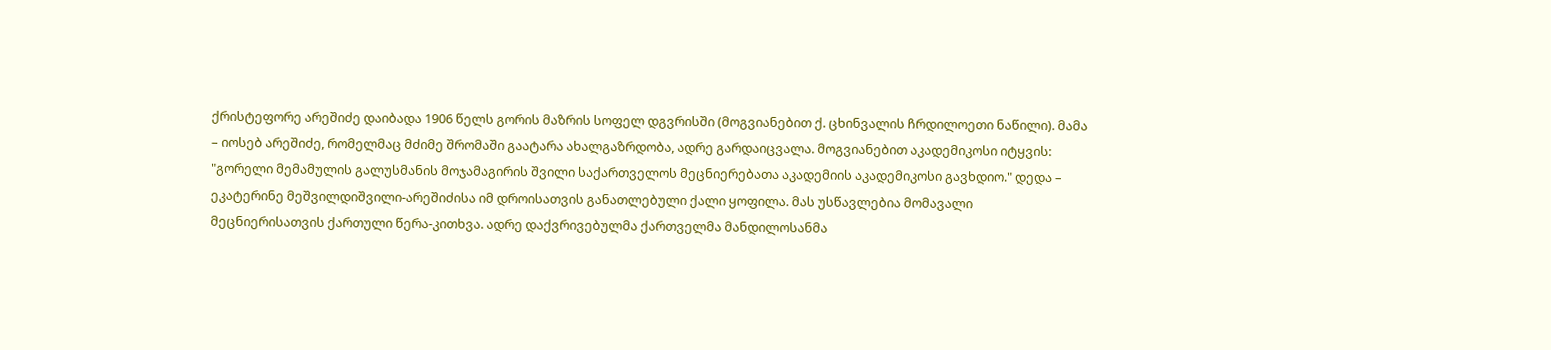ქრისტეფორე არეშიძე დაიბადა 1906 წელს გორის მაზრის სოფელ დგვრისში (მოგვიანებით ქ. ცხინვალის ჩრდილოეთი ნაწილი). მამა – იოსებ არეშიძე, რომელმაც მძიმე შრომაში გაატარა ახალგაზრდობა, ადრე გარდაიცვალა. მოგვიანებით აკადემიკოსი იტყვის: "გორელი მემამულის გალუსმანის მოჯამაგირის შვილი საქართველოს მეცნიერებათა აკადემიის აკადემიკოსი გავხდიო." დედა – ეკატერინე მეშვილდიშვილი-არეშიძისა იმ დროისათვის განათლებული ქალი ყოფილა. მას უსწავლებია მომავალი მეცნიერისათვის ქართული წერა-კითხვა. ადრე დაქვრივებულმა ქართველმა მანდილოსანმა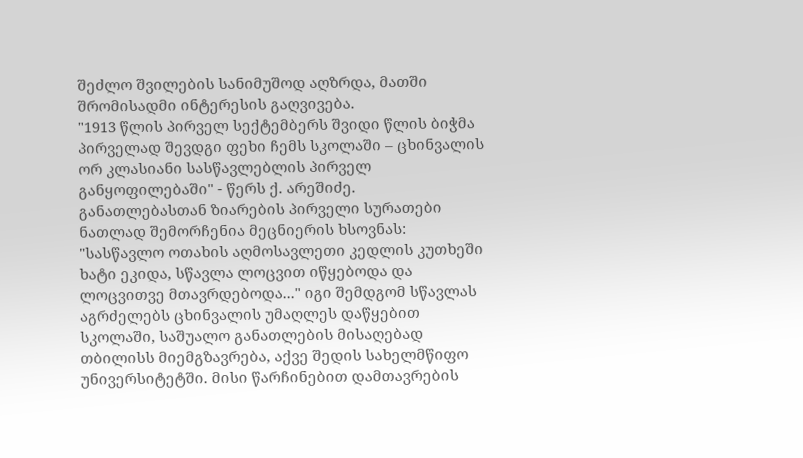შეძლო შვილების სანიმუშოდ აღზრდა, მათში შრომისადმი ინტერესის გაღვივება.
"1913 წლის პირველ სექტემბერს შვიდი წლის ბიჭმა პირველად შევდგი ფეხი ჩემს სკოლაში – ცხინვალის ორ კლასიანი სასწავლებლის პირველ განყოფილებაში" - წერს ქ. არეშიძე. განათლებასთან ზიარების პირველი სურათები ნათლად შემორჩენია მეცნიერის ხსოვნას: "სასწავლო ოთახის აღმოსავლეთი კედლის კუთხეში ხატი ეკიდა, სწავლა ლოცვით იწყებოდა და ლოცვითვე მთავრდებოდა..." იგი შემდგომ სწავლას აგრძელებს ცხინვალის უმაღლეს დაწყებით სკოლაში, საშუალო განათლების მისაღებად თბილისს მიემგზავრება, აქვე შედის სახელმწიფო უნივერსიტეტში. მისი წარჩინებით დამთავრების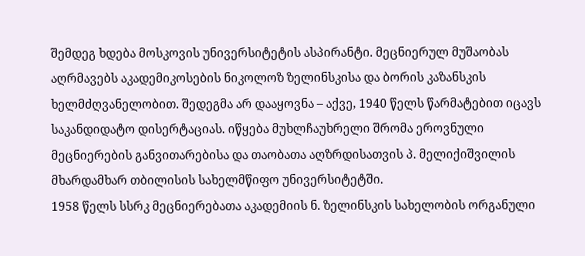შემდეგ ხდება მოსკოვის უნივერსიტეტის ასპირანტი. მეცნიერულ მუშაობას აღრმავებს აკადემიკოსების ნიკოლოზ ზელინსკისა და ბორის კაზანსკის ხელმძღვანელობით. შედეგმა არ დააყოვნა – აქვე, 1940 წელს წარმატებით იცავს საკანდიდატო დისერტაციას. იწყება მუხლჩაუხრელი შრომა ეროვნული მეცნიერების განვითარებისა და თაობათა აღზრდისათვის პ. მელიქიშვილის მხარდამხარ თბილისის სახელმწიფო უნივერსიტეტში.
1958 წელს სსრკ მეცნიერებათა აკადემიის ნ. ზელინსკის სახელობის ორგანული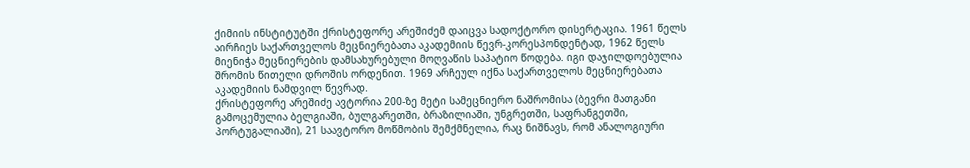ქიმიის ინსტიტუტში ქრისტეფორე არეშიძემ დაიცვა სადოქტორო დისერტაცია. 1961 წელს აირჩიეს საქართველოს მეცნიერებათა აკადემიის წევრ-კორესპონდენტად, 1962 წელს მიენიჭა მეცნიერების დამსახურებული მოღვაწის საპატიო წოდება. იგი დაჯილდოებულია შრომის წითელი დროშის ორდენით. 1969 არჩეულ იქნა საქართველოს მეცნიერებათა აკადემიის ნამდვილ წევრად.
ქრისტეფორე არეშიძე ავტორია 200-ზე მეტი სამეცნიერო ნაშრომისა (ბევრი მათგანი გამოცემულია ბელგიაში, ბულგარეთში, ბრაზილიაში, უნგრეთში, საფრანგეთში, პორტუგალიაში), 21 საავტორო მოწმობის შემქმნელია, რაც ნიშნავს, რომ ანალოგიური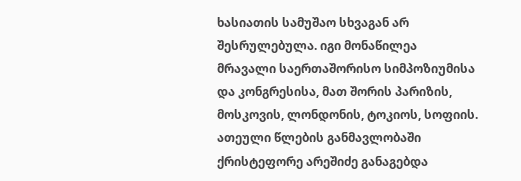ხასიათის სამუშაო სხვაგან არ შესრულებულა. იგი მონაწილეა მრავალი საერთაშორისო სიმპოზიუმისა და კონგრესისა, მათ შორის პარიზის, მოსკოვის, ლონდონის, ტოკიოს, სოფიის. ათეული წლების განმავლობაში ქრისტეფორე არეშიძე განაგებდა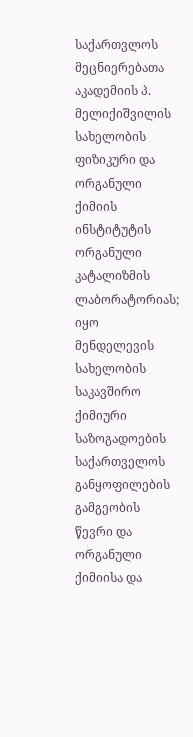საქართვლოს მეცნიერებათა აკადემიის პ. მელიქიშვილის სახელობის ფიზიკური და ორგანული ქიმიის ინსტიტუტის ორგანული კატალიზმის ლაბორატორიას; იყო მენდელევის სახელობის საკავშირო ქიმიური საზოგადოების საქართველოს განყოფილების გამგეობის წევრი და ორგანული ქიმიისა და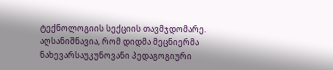ტექნოლოგიის სექციის თავმჯდომარე.
აღსანიშნავია, რომ დიდმა მეცნიერმა ნახევარსაუკუნოვანი პედაგოგიური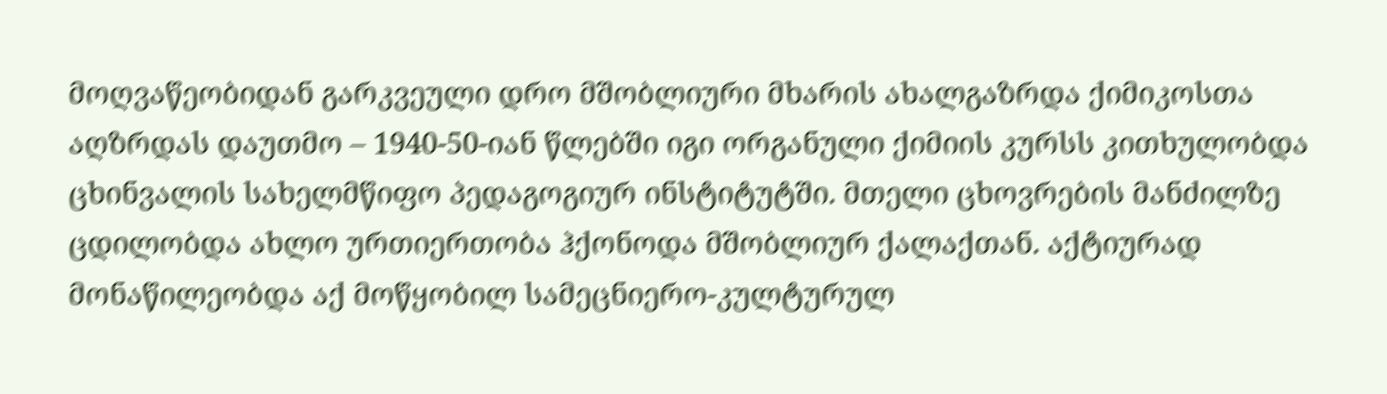მოღვაწეობიდან გარკვეული დრო მშობლიური მხარის ახალგაზრდა ქიმიკოსთა აღზრდას დაუთმო – 1940-50-იან წლებში იგი ორგანული ქიმიის კურსს კითხულობდა ცხინვალის სახელმწიფო პედაგოგიურ ინსტიტუტში. მთელი ცხოვრების მანძილზე ცდილობდა ახლო ურთიერთობა ჰქონოდა მშობლიურ ქალაქთან. აქტიურად მონაწილეობდა აქ მოწყობილ სამეცნიერო-კულტურულ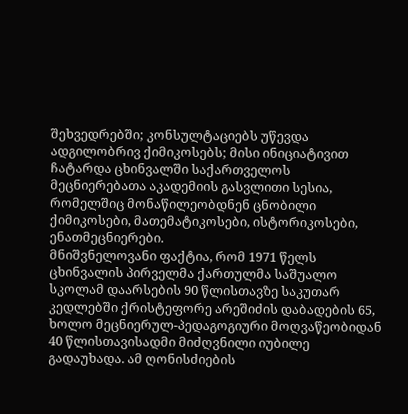შეხვედრებში; კონსულტაციებს უწევდა ადგილობრივ ქიმიკოსებს; მისი ინიციატივით ჩატარდა ცხინვალში საქართველოს მეცნიერებათა აკადემიის გასვლითი სესია, რომელშიც მონაწილეობდნენ ცნობილი ქიმიკოსები, მათემატიკოსები, ისტორიკოსები, ენათმეცნიერები.
მნიშვნელოვანი ფაქტია, რომ 1971 წელს ცხინვალის პირველმა ქართულმა საშუალო სკოლამ დაარსების 90 წლისთავზე საკუთარ კედლებში ქრისტეფორე არეშიძის დაბადების 65, ხოლო მეცნიერულ-პედაგოგიური მოღვაწეობიდან 40 წლისთავისადმი მიძღვნილი იუბილე გადაუხადა. ამ ღონისძიების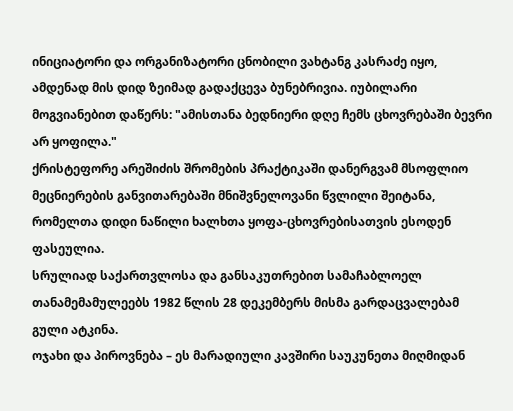ინიციატორი და ორგანიზატორი ცნობილი ვახტანგ კასრაძე იყო, ამდენად მის დიდ ზეიმად გადაქცევა ბუნებრივია. იუბილარი მოგვიანებით დაწერს: "ამისთანა ბედნიერი დღე ჩემს ცხოვრებაში ბევრი არ ყოფილა."
ქრისტეფორე არეშიძის შრომების პრაქტიკაში დანერგვამ მსოფლიო მეცნიერების განვითარებაში მნიშვნელოვანი წვლილი შეიტანა, რომელთა დიდი ნაწილი ხალხთა ყოფა-ცხოვრებისათვის ესოდენ ფასეულია.
სრულიად საქართვლოსა და განსაკუთრებით სამაჩაბლოელ თანამემამულეებს 1982 წლის 28 დეკემბერს მისმა გარდაცვალებამ გული ატკინა.
ოჯახი და პიროვნება – ეს მარადიული კავშირი საუკუნეთა მიღმიდან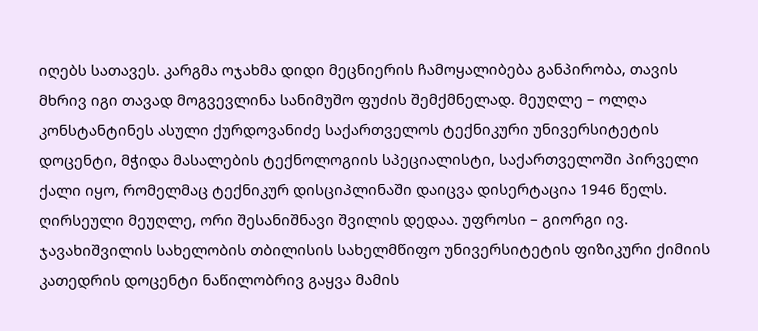იღებს სათავეს. კარგმა ოჯახმა დიდი მეცნიერის ჩამოყალიბება განპირობა, თავის მხრივ იგი თავად მოგვევლინა სანიმუშო ფუძის შემქმნელად. მეუღლე – ოლღა კონსტანტინეს ასული ქურდოვანიძე საქართველოს ტექნიკური უნივერსიტეტის დოცენტი, მჭიდა მასალების ტექნოლოგიის სპეციალისტი, საქართველოში პირველი ქალი იყო, რომელმაც ტექნიკურ დისციპლინაში დაიცვა დისერტაცია 1946 წელს. ღირსეული მეუღლე, ორი შესანიშნავი შვილის დედაა. უფროსი – გიორგი ივ. ჯავახიშვილის სახელობის თბილისის სახელმწიფო უნივერსიტეტის ფიზიკური ქიმიის კათედრის დოცენტი ნაწილობრივ გაყვა მამის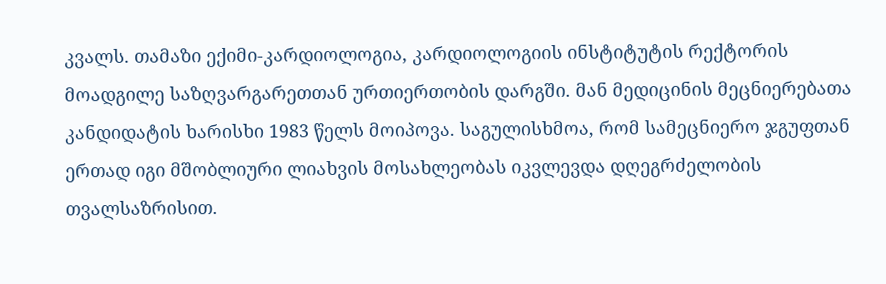კვალს. თამაზი ექიმი-კარდიოლოგია, კარდიოლოგიის ინსტიტუტის რექტორის მოადგილე საზღვარგარეთთან ურთიერთობის დარგში. მან მედიცინის მეცნიერებათა კანდიდატის ხარისხი 1983 წელს მოიპოვა. საგულისხმოა, რომ სამეცნიერო ჯგუფთან ერთად იგი მშობლიური ლიახვის მოსახლეობას იკვლევდა დღეგრძელობის თვალსაზრისით.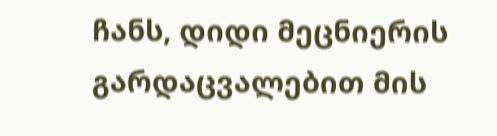ჩანს, დიდი მეცნიერის გარდაცვალებით მის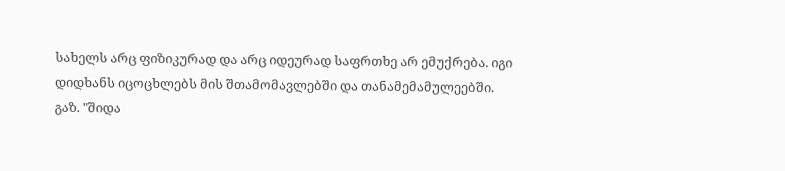სახელს არც ფიზიკურად და არც იდეურად საფრთხე არ ემუქრება. იგი დიდხანს იცოცხლებს მის შთამომავლებში და თანამემამულეებში.
გაზ. "შიდა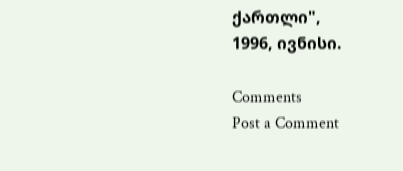ქართლი",
1996, ივნისი.

Comments
Post a Comment